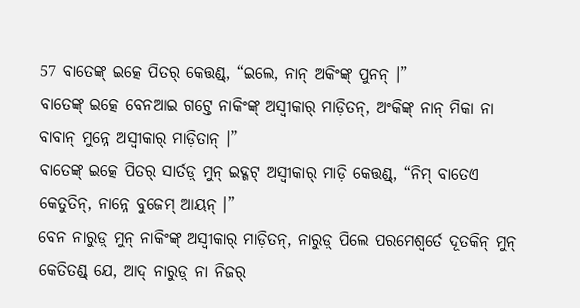57 ବାତେଙ୍କ୍ ଇତ୍କେ ପିତର୍ କେତ୍ତଣ୍ଡ୍, “ଇଲେ, ନାନ୍ ଅକିଂଙ୍କ୍ ପୁନନ୍ ।”
ବାତେଙ୍କ୍ ଇତ୍କେ ବେନଆଇ ଗଟ୍ତେ ନାକିଂଙ୍କ୍ ଅସ୍ୱୀକାର୍ ମାଡ଼ିତନ୍, ଅଂକିଙ୍କ୍ ନାନ୍ ମିକା ନା ବାବାନ୍ ମୁନ୍ନେ ଅସ୍ୱୀକାର୍ ମାଡ଼ିତାନ୍ ।”
ବାତେଙ୍କ୍ ଇତ୍କେ ପିତର୍ ସାର୍ତଡ଼୍ ମୁନ୍ ଇଦ୍ଗଟ୍ ଅସ୍ୱୀକାର୍ ମାଡ଼ି କେତ୍ତଣ୍ଡ୍, “ନିମ୍ ବାତେଏ କେତୁତିନ୍, ନାନ୍ନେ ବୁଜେମ୍ ଆୟନ୍ ।”
ବେନ ନାରୁଡ଼୍ ମୁନ୍ ନାକିଂଙ୍କ୍ ଅସ୍ୱୀକାର୍ ମାଡ଼ିତନ୍, ନାରୁଡ଼୍ ପିଲେ ପରମେଶ୍ୱର୍ତେ ଦୂତକିନ୍ ମୁନ୍ କେତିତଣ୍ଡ୍ ଯେ, ଆଦ୍ ନାରୁଡ଼୍ ନା ନିଜର୍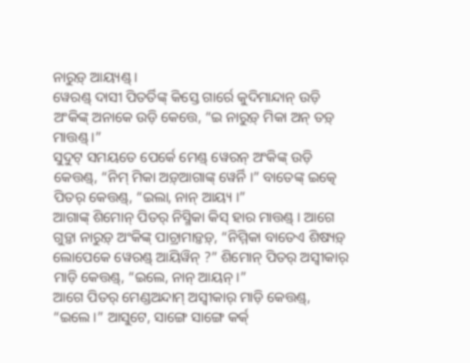ନାରୁଡ଼୍ ଆୟ୍ୟଣ୍ଡ୍ ।
ୱେରଣ୍ଡ୍ ଦାସୀ ପିତର୍ତିଙ୍କ୍ କିସ୍ତେ ଗାର୍ରେ କୁଦିମାନ୍ଦାନ୍ ଉଡ଼ି ଅଂକିଙ୍କ୍ ଅନାକେ ଉଡ଼ି କେତ୍ତେ, “ଇ ନାରୁଡ଼୍ ମିକା ଅନ୍ ତଡ଼୍ ମାତ୍ତଣ୍ଡ୍ ।”
ସୁଦୁଟ୍ ସମୟତେ ପେର୍କେ ମେଣ୍ଡ୍ ୱେରନ୍ ଅଂକିଙ୍କ୍ ଉଡ଼ି କେତ୍ତଣ୍ଡ୍, “ନିମ୍ ମିକା ଅଡ଼୍ଆଗାଙ୍କ୍ ୱେର୍ନି ।” ବାତେଙ୍କ୍ ଇତ୍କେ ପିତର୍ କେତ୍ତଣ୍ଡ୍, “ଇଲା, ନାନ୍ ଆୟ୍ୟ ।”
ଆଗାଙ୍କ୍ ଶିମୋନ୍ ପିତର୍ ନିସ୍ମିକା କିସ୍ ହାର ମାତ୍ତଣ୍ଡ୍ । ଆଗେ ଗୁଡ଼୍ତା ନାରୁଡ଼୍ ଅଂକିଙ୍କ୍ ପାଚ୍ରାମାଡ଼୍ତଡ଼୍, “ନିମ୍ମିକା ବାତେଏ ଶିଷ୍ୟଡ଼୍ ଲୋପେକେ ୱେରଣ୍ଡ୍ ଆୟିୱିନ୍ ?” ଶିମୋନ୍ ପିତର୍ ଅସ୍ୱୀକାର୍ ମାଡ଼ି କେତ୍ତଣ୍ଡ୍, “ଇଲେ, ନାନ୍ ଆୟନ୍ ।”
ଆଗେ ପିତର୍ ମେଣ୍ଡଅନ୍ଦାମ୍ ଅସ୍ୱୀକାର୍ ମାଡ଼ି କେତ୍ତଣ୍ଡ୍, “ଇଲେ ।” ଆସୁଟେ, ସାଙ୍ଗେ ସାଙ୍ଗେ କର୍କ୍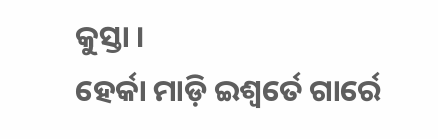କୁସ୍ତା ।
ହେର୍କା ମାଡ଼ି ଇଶ୍ୱର୍ତେ ଗାର୍ରେ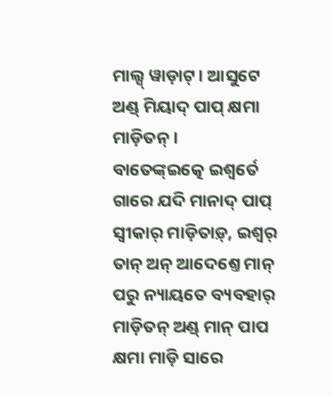ମାଲ୍ସ୍ ୱାଡ଼ାଟ୍ । ଆସୁଟେ ଅଣ୍ଡ୍ ମିୟାଦ୍ ପାପ୍ କ୍ଷମା ମାଡ଼ିତନ୍ ।
ବାତେଙ୍କ୍ଇତ୍କେ ଇଶ୍ୱର୍ତେ ଗାରେ ଯଦି ମାନାଦ୍ ପାପ୍ ସ୍ୱୀକାର୍ ମାଡ଼ିତାଡ଼୍, ଇଶ୍ୱର୍ ତାନ୍ ଅନ୍ ଆଦେଶ୍ତେ ମାନ୍ ପରୁ ନ୍ୟାୟତେ ବ୍ୟବହାର୍ ମାଡ଼ିତନ୍ ଅଣ୍ଡ୍ ମାନ୍ ପାପ କ୍ଷମା ମାଡ଼ି ସାରେ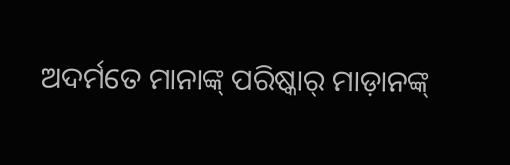ଅଦର୍ମତେ ମାନାଙ୍କ୍ ପରିଷ୍କାର୍ ମାଡ଼ାନଙ୍କ୍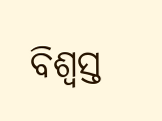ବିଶ୍ୱସ୍ତ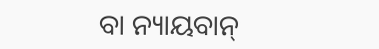ବା ନ୍ୟାୟବାନ୍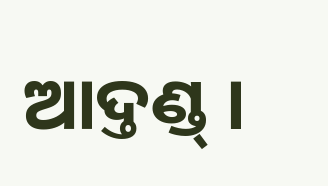ଆଦ୍ତଣ୍ଡ୍ ।